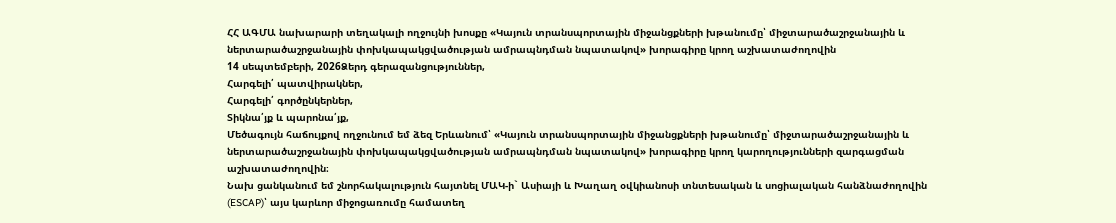ՀՀ ԱԳՄԱ նախարարի տեղակալի ողջույնի խոսքը «Կայուն տրանսպորտային միջանցքների խթանումը՝ միջտարածաշրջանային և ներտարածաշրջանային փոխկապակցվածության ամրապնդման նպատակով» խորագիրը կրող աշխատաժողովին
14 սեպտեմբերի, 2026Ձերդ գերազանցություններ,
Հարգելի՛ պատվիրակներ,
Հարգելի՛ գործընկերներ,
Տիկնա՛յք և պարոնա՛յք,
Մեծագույն հաճույքով ողջունում եմ ձեզ Երևանում՝ «Կայուն տրանսպորտային միջանցքների խթանումը՝ միջտարածաշրջանային և ներտարածաշրջանային փոխկապակցվածության ամրապնդման նպատակով» խորագիրը կրող կարողությունների զարգացման աշխատաժողովին։
Նախ ցանկանում եմ շնորհակալություն հայտնել ՄԱԿ-ի` Ասիայի և Խաղաղ օվկիանոսի տնտեսական և սոցիալական հանձնաժողովին (ESCAP)՝ այս կարևոր միջոցառումը համատեղ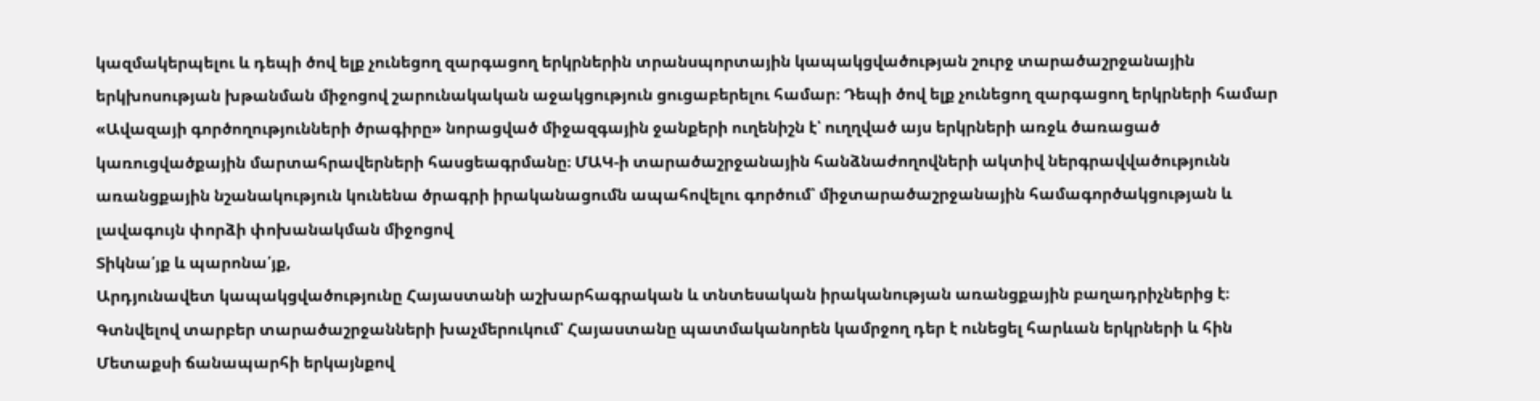կազմակերպելու և դեպի ծով ելք չունեցող զարգացող երկրներին տրանսպորտային կապակցվածության շուրջ տարածաշրջանային երկխոսության խթանման միջոցով շարունակական աջակցություն ցուցաբերելու համար։ Դեպի ծով ելք չունեցող զարգացող երկրների համար «Ավազայի գործողությունների ծրագիրը» նորացված միջազգային ջանքերի ուղենիշն է՝ ուղղված այս երկրների առջև ծառացած կառուցվածքային մարտահրավերների հասցեագրմանը։ ՄԱԿ-ի տարածաշրջանային հանձնաժողովների ակտիվ ներգրավվածությունն առանցքային նշանակություն կունենա ծրագրի իրականացումն ապահովելու գործում՝ միջտարածաշրջանային համագործակցության և լավագույն փորձի փոխանակման միջոցով
Տիկնա՛յք և պարոնա՛յք,
Արդյունավետ կապակցվածությունը Հայաստանի աշխարհագրական և տնտեսական իրականության առանցքային բաղադրիչներից է։ Գտնվելով տարբեր տարածաշրջանների խաչմերուկում՝ Հայաստանը պատմականորեն կամրջող դեր է ունեցել հարևան երկրների և հին Մետաքսի ճանապարհի երկայնքով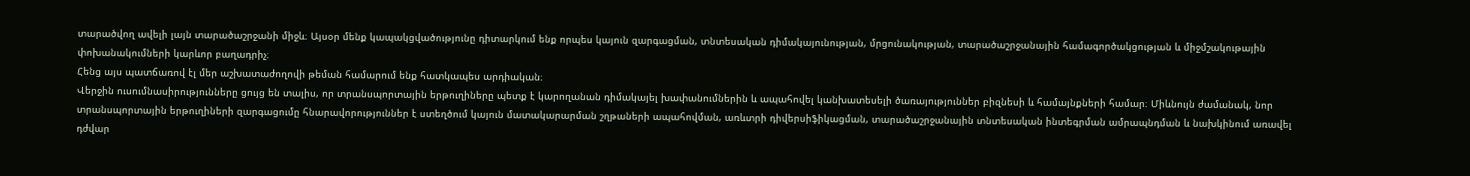տարածվող ավելի լայն տարածաշրջանի միջև։ Այսօր մենք կապակցվածությունը դիտարկում ենք որպես կայուն զարգացման, տնտեսական դիմակայունության, մրցունակության, տարածաշրջանային համագործակցության և միջմշակութային փոխանակումների կարևոր բաղադրիչ։
Հենց այս պատճառով էլ մեր աշխատաժողովի թեման համարում ենք հատկապես արդիական։
Վերջին ուսումնասիրությունները ցույց են տալիս, որ տրանսպորտային երթուղիները պետք է կարողանան դիմակայել խափանումներին և ապահովել կանխատեսելի ծառայություններ բիզնեսի և համայնքների համար։ Միևնույն ժամանակ, նոր տրանսպորտային երթուղիների զարգացումը հնարավորություններ է ստեղծում կայուն մատակարարման շղթաների ապահովման, առևտրի դիվերսիֆիկացման, տարածաշրջանային տնտեսական ինտեգրման ամրապնդման և նախկինում առավել դժվար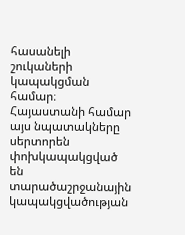հասանելի շուկաների կապակցման համար։
Հայաստանի համար այս նպատակները սերտորեն փոխկապակցված են տարածաշրջանային կապակցվածության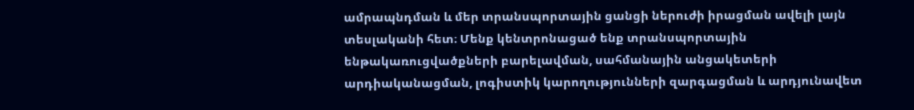ամրապնդման և մեր տրանսպորտային ցանցի ներուժի իրացման ավելի լայն տեսլականի հետ։ Մենք կենտրոնացած ենք տրանսպորտային ենթակառուցվածքների բարելավման, սահմանային անցակետերի արդիականացման, լոգիստիկ կարողությունների զարգացման և արդյունավետ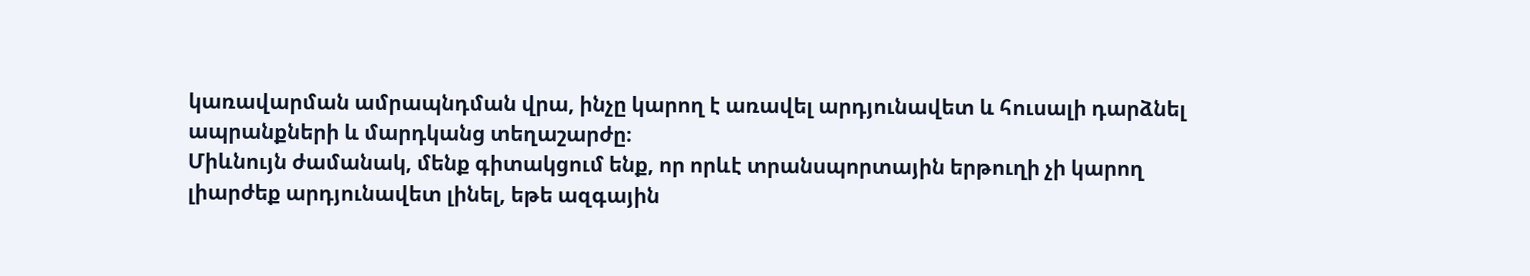կառավարման ամրապնդման վրա, ինչը կարող է առավել արդյունավետ և հուսալի դարձնել ապրանքների և մարդկանց տեղաշարժը։
Միևնույն ժամանակ, մենք գիտակցում ենք, որ որևէ տրանսպորտային երթուղի չի կարող լիարժեք արդյունավետ լինել, եթե ազգային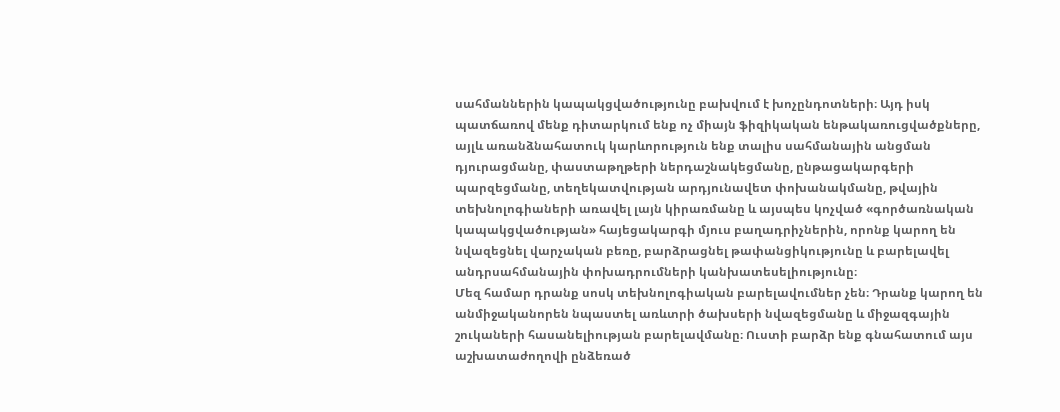սահմաններին կապակցվածությունը բախվում է խոչընդոտների։ Այդ իսկ պատճառով մենք դիտարկում ենք ոչ միայն ֆիզիկական ենթակառուցվածքները, այլև առանձնահատուկ կարևորություն ենք տալիս սահմանային անցման դյուրացմանը, փաստաթղթերի ներդաշնակեցմանը, ընթացակարգերի պարզեցմանը, տեղեկատվության արդյունավետ փոխանակմանը, թվային տեխնոլոգիաների առավել լայն կիրառմանը և այսպես կոչված «գործառնական կապակցվածության» հայեցակարգի մյուս բաղադրիչներին, որոնք կարող են նվազեցնել վարչական բեռը, բարձրացնել թափանցիկությունը և բարելավել անդրսահմանային փոխադրումների կանխատեսելիությունը։
Մեզ համար դրանք սոսկ տեխնոլոգիական բարելավումներ չեն։ Դրանք կարող են անմիջականորեն նպաստել առևտրի ծախսերի նվազեցմանը և միջազգային շուկաների հասանելիության բարելավմանը։ Ուստի բարձր ենք գնահատում այս աշխատաժողովի ընձեռած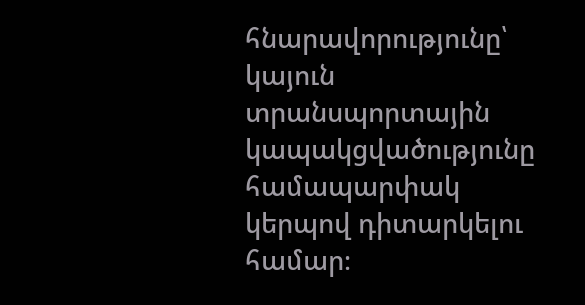հնարավորությունը՝ կայուն տրանսպորտային կապակցվածությունը համապարփակ կերպով դիտարկելու համար։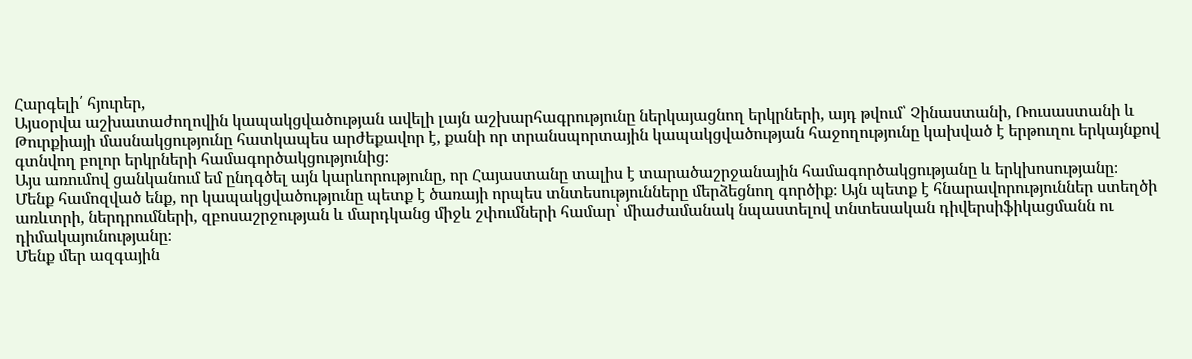Հարգելի՛ հյուրեր,
Այսօրվա աշխատաժողովին կապակցվածության ավելի լայն աշխարհագրությունը ներկայացնող երկրների, այդ թվում՝ Չինաստանի, Ռուսաստանի և Թուրքիայի մասնակցությունը հատկապես արժեքավոր է, քանի որ տրանսպորտային կապակցվածության հաջողությունը կախված է երթուղու երկայնքով գտնվող բոլոր երկրների համագործակցությունից։
Այս առումով ցանկանում եմ ընդգծել այն կարևորությունը, որ Հայաստանը տալիս է տարածաշրջանային համագործակցությանը և երկխոսությանը։
Մենք համոզված ենք, որ կապակցվածությունը պետք է ծառայի որպես տնտեսությունները մերձեցնող գործիք։ Այն պետք է հնարավորություններ ստեղծի առևտրի, ներդրումների, զբոսաշրջության և մարդկանց միջև շփումների համար՝ միաժամանակ նպաստելով տնտեսական դիվերսիֆիկացմանն ու դիմակայունությանը։
Մենք մեր ազգային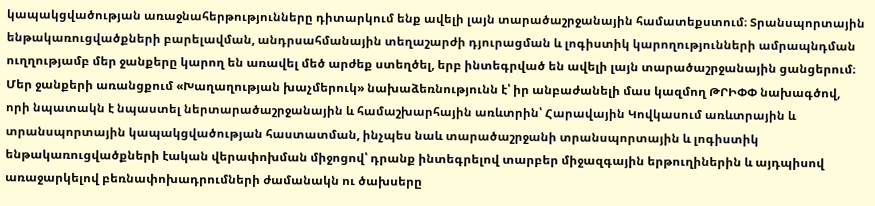կապակցվածության առաջնահերթությունները դիտարկում ենք ավելի լայն տարածաշրջանային համատեքստում։ Տրանսպորտային ենթակառուցվածքների բարելավման, անդրսահմանային տեղաշարժի դյուրացման և լոգիստիկ կարողությունների ամրապնդման ուղղությամբ մեր ջանքերը կարող են առավել մեծ արժեք ստեղծել, երբ ինտեգրված են ավելի լայն տարածաշրջանային ցանցերում։
Մեր ջանքերի առանցքում «Խաղաղության խաչմերուկ» նախաձեռնությունն է՝ իր անբաժանելի մաս կազմող ԹՐԻՓՓ նախագծով, որի նպատակն է նպաստել ներտարածաշրջանային և համաշխարհային առևտրին՝ Հարավային Կովկասում առևտրային և տրանսպորտային կապակցվածության հաստատման, ինչպես նաև տարածաշրջանի տրանսպորտային և լոգիստիկ ենթակառուցվածքների էական վերափոխման միջոցով՝ դրանք ինտեգրելով տարբեր միջազգային երթուղիներին և այդպիսով առաջարկելով բեռնափոխադրումների ժամանակն ու ծախսերը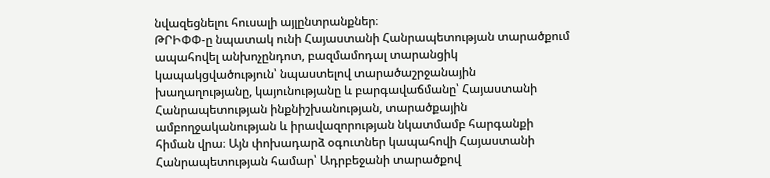նվազեցնելու հուսալի այլընտրանքներ։
ԹՐԻՓՓ-ը նպատակ ունի Հայաստանի Հանրապետության տարածքում ապահովել անխոչընդոտ, բազմամոդալ տարանցիկ կապակցվածություն՝ նպաստելով տարածաշրջանային խաղաղությանը, կայունությանը և բարգավաճմանը՝ Հայաստանի Հանրապետության ինքնիշխանության, տարածքային ամբողջականության և իրավազորության նկատմամբ հարգանքի հիման վրա։ Այն փոխադարձ օգուտներ կապահովի Հայաստանի Հանրապետության համար՝ Ադրբեջանի տարածքով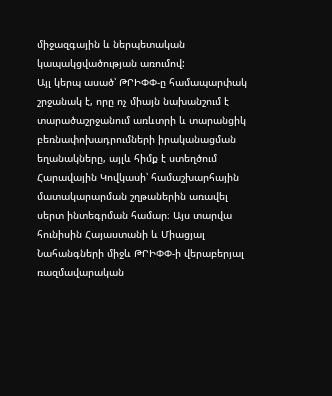միջազգային և ներպետական կապակցվածության առումով:
Այլ կերպ ասած՝ ԹՐԻՓՓ-ը համապարփակ շրջանակ է, որը ոչ միայն նախանշում է տարածաշրջանում առևտրի և տարանցիկ բեռնափոխադրումների իրականացման եղանակները, այլև հիմք է ստեղծում Հարավային Կովկասի՝ համաշխարհային մատակարարման շղթաներին առավել սերտ ինտեգրման համար։ Այս տարվա հունիսին Հայաստանի և Միացյալ Նահանգների միջև ԹՐԻՓՓ-ի վերաբերյալ ռազմավարական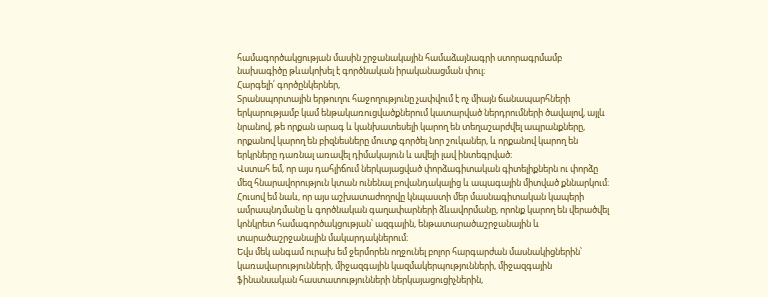համագործակցության մասին շրջանակային համաձայնագրի ստորագրմամբ նախագիծը թևակոխել է գործնական իրականացման փուլ։
Հարգելի՛ գործընկերներ,
Տրանսպորտային երթուղու հաջողությունը չափվում է ոչ միայն ճանապարհների երկարությամբ կամ ենթակառուցվածքներում կատարված ներդրումների ծավալով, այլև նրանով, թե որքան արագ և կանխատեսելի կարող են տեղաշարժվել ապրանքները, որքանով կարող են բիզնեսները մուտք գործել նոր շուկաներ, և որքանով կարող են երկրները դառնալ առավել դիմակայուն և ավելի լավ ինտեգրված։
Վստահ եմ, որ այս դահլիճում ներկայացված փորձագիտական գիտելիքներն ու փորձը մեզ հնարավորություն կտան ունենալ բովանդակալից և ապագային միտված քննարկում։ Հուսով եմ նաև, որ այս աշխատաժողովը կնպաստի մեր մասնագիտական կապերի ամրապնդմանը և գործնական գաղափարների ձևավորմանը, որոնք կարող են վերածվել կոնկրետ համագործակցության՝ ազգային, ենթատարածաշրջանային և տարածաշրջանային մակարդակներում։
Եվս մեկ անգամ ուրախ եմ ջերմորեն ողջունել բոլոր հարգարժան մասնակիցներին՝ կառավարությունների, միջազգային կազմակերպությունների, միջազգային ֆինանսական հաստատությունների ներկայացուցիչներին,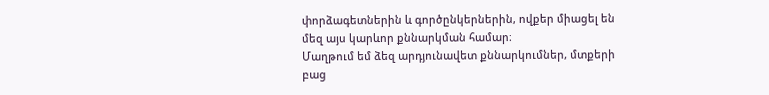փորձագետներին և գործընկերներին, ովքեր միացել են մեզ այս կարևոր քննարկման համար։
Մաղթում եմ ձեզ արդյունավետ քննարկումներ, մտքերի բաց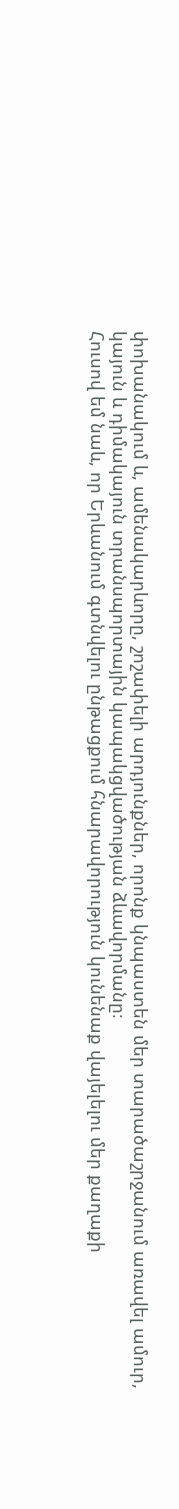փոխանակում և, ամենակարևորը, շոշափելի արդյունքներ, որոնք կնպաստեն մեր տարածաշրջանում առավել ամուր, կայուն և դիմակայուն տրանսպորտային կապակցվածության ձևավորմանը։
Հուսով եմ նաև, որ Երևանում գտնվելու ընթացքում հնարավորություն կունենաք վայելելու մեր քաղաքի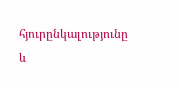հյուրընկալությունը և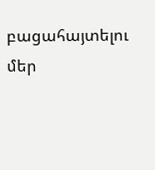բացահայտելու մեր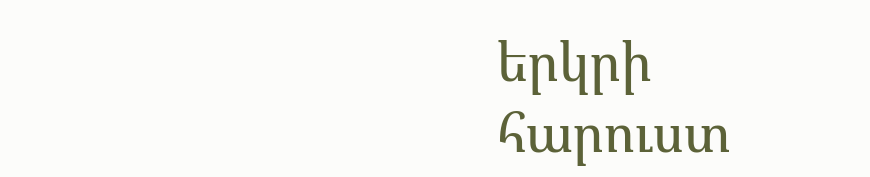երկրի հարուստ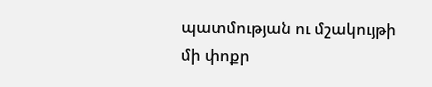պատմության ու մշակույթի մի փոքր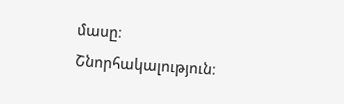մասը։
Շնորհակալություն։